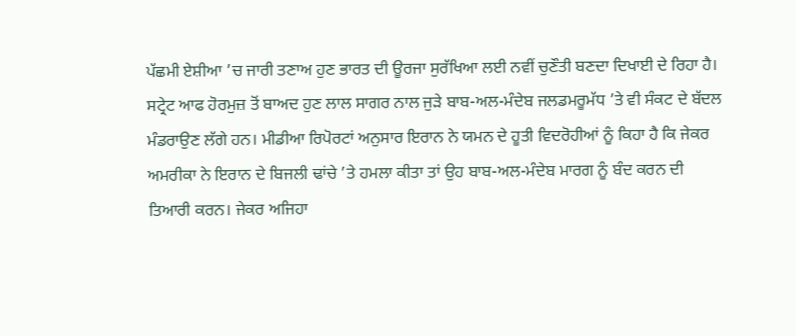ਪੱਛਮੀ ਏਸ਼ੀਆ ’ਚ ਜਾਰੀ ਤਣਾਅ ਹੁਣ ਭਾਰਤ ਦੀ ਊਰਜਾ ਸੁਰੱਖਿਆ ਲਈ ਨਵੀਂ ਚੁਣੌਤੀ ਬਣਦਾ ਦਿਖਾਈ ਦੇ ਰਿਹਾ ਹੈ। ਸਟ੍ਰੇਟ ਆਫ ਹੋਰਮੁਜ਼ ਤੋਂ ਬਾਅਦ ਹੁਣ ਲਾਲ ਸਾਗਰ ਨਾਲ ਜੁੜੇ ਬਾਬ-ਅਲ-ਮੰਦੇਬ ਜਲਡਮਰੂਮੱਧ ’ਤੇ ਵੀ ਸੰਕਟ ਦੇ ਬੱਦਲ ਮੰਡਰਾਉਣ ਲੱਗੇ ਹਨ। ਮੀਡੀਆ ਰਿਪੋਰਟਾਂ ਅਨੁਸਾਰ ਇਰਾਨ ਨੇ ਯਮਨ ਦੇ ਹੂਤੀ ਵਿਦਰੋਹੀਆਂ ਨੂੰ ਕਿਹਾ ਹੈ ਕਿ ਜੇਕਰ ਅਮਰੀਕਾ ਨੇ ਇਰਾਨ ਦੇ ਬਿਜਲੀ ਢਾਂਚੇ ’ਤੇ ਹਮਲਾ ਕੀਤਾ ਤਾਂ ਉਹ ਬਾਬ-ਅਲ-ਮੰਦੇਬ ਮਾਰਗ ਨੂੰ ਬੰਦ ਕਰਨ ਦੀ ਤਿਆਰੀ ਕਰਨ। ਜੇਕਰ ਅਜਿਹਾ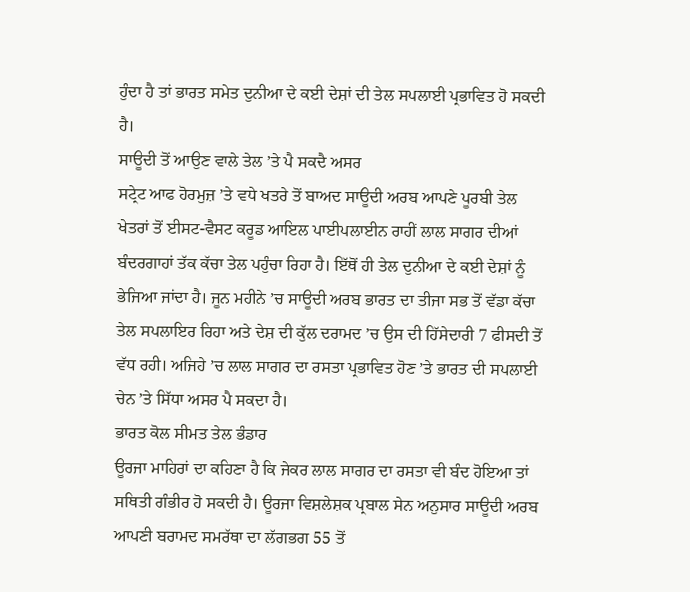ਹੁੰਦਾ ਹੈ ਤਾਂ ਭਾਰਤ ਸਮੇਤ ਦੁਨੀਆ ਦੇ ਕਈ ਦੇਸ਼ਾਂ ਦੀ ਤੇਲ ਸਪਲਾਈ ਪ੍ਰਭਾਵਿਤ ਹੋ ਸਕਦੀ ਹੈ।
ਸਾਊਦੀ ਤੋਂ ਆਉਣ ਵਾਲੇ ਤੇਲ ’ਤੇ ਪੈ ਸਕਦੈ ਅਸਰ
ਸਟ੍ਰੇਟ ਆਫ ਹੋਰਮੁਜ਼ ’ਤੇ ਵਧੇ ਖਤਰੇ ਤੋਂ ਬਾਅਦ ਸਾਊਦੀ ਅਰਬ ਆਪਣੇ ਪੂਰਬੀ ਤੇਲ ਖੇਤਰਾਂ ਤੋਂ ਈਸਟ-ਵੈਸਟ ਕਰੂਡ ਆਇਲ ਪਾਈਪਲਾਈਨ ਰਾਹੀਂ ਲਾਲ ਸਾਗਰ ਦੀਆਂ ਬੰਦਰਗਾਹਾਂ ਤੱਕ ਕੱਚਾ ਤੇਲ ਪਹੁੰਚਾ ਰਿਹਾ ਹੈ। ਇੱਥੋਂ ਹੀ ਤੇਲ ਦੁਨੀਆ ਦੇ ਕਈ ਦੇਸ਼ਾਂ ਨੂੰ ਭੇਜਿਆ ਜਾਂਦਾ ਹੈ। ਜੂਨ ਮਹੀਨੇ ’ਚ ਸਾਊਦੀ ਅਰਬ ਭਾਰਤ ਦਾ ਤੀਜਾ ਸਭ ਤੋਂ ਵੱਡਾ ਕੱਚਾ ਤੇਲ ਸਪਲਾਇਰ ਰਿਹਾ ਅਤੇ ਦੇਸ਼ ਦੀ ਕੁੱਲ ਦਰਾਮਦ ’ਚ ਉਸ ਦੀ ਹਿੱਸੇਦਾਰੀ 7 ਫੀਸਦੀ ਤੋਂ ਵੱਧ ਰਹੀ। ਅਜਿਹੇ ’ਚ ਲਾਲ ਸਾਗਰ ਦਾ ਰਸਤਾ ਪ੍ਰਭਾਵਿਤ ਹੋਣ ’ਤੇ ਭਾਰਤ ਦੀ ਸਪਲਾਈ ਚੇਨ ’ਤੇ ਸਿੱਧਾ ਅਸਰ ਪੈ ਸਕਦਾ ਹੈ।
ਭਾਰਤ ਕੋਲ ਸੀਮਤ ਤੇਲ ਭੰਡਾਰ
ਊਰਜਾ ਮਾਹਿਰਾਂ ਦਾ ਕਹਿਣਾ ਹੈ ਕਿ ਜੇਕਰ ਲਾਲ ਸਾਗਰ ਦਾ ਰਸਤਾ ਵੀ ਬੰਦ ਹੋਇਆ ਤਾਂ ਸਥਿਤੀ ਗੰਭੀਰ ਹੋ ਸਕਦੀ ਹੈ। ਊਰਜਾ ਵਿਸ਼ਲੇਸ਼ਕ ਪ੍ਰਬਾਲ ਸੇਨ ਅਨੁਸਾਰ ਸਾਊਦੀ ਅਰਬ ਆਪਣੀ ਬਰਾਮਦ ਸਮਰੱਥਾ ਦਾ ਲੱਗਭਗ 55 ਤੋਂ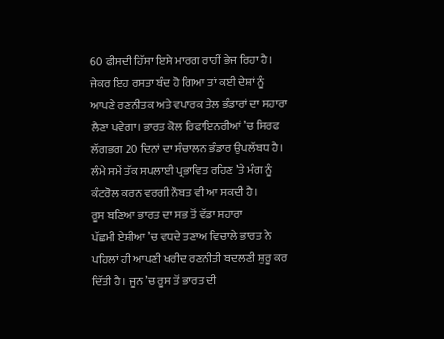60 ਫੀਸਦੀ ਹਿੱਸਾ ਇਸੇ ਮਾਰਗ ਰਾਹੀਂ ਭੇਜ ਰਿਹਾ ਹੈ। ਜੇਕਰ ਇਹ ਰਸਤਾ ਬੰਦ ਹੋ ਗਿਆ ਤਾਂ ਕਈ ਦੇਸ਼ਾਂ ਨੂੰ ਆਪਣੇ ਰਣਨੀਤਕ ਅਤੇ ਵਪਾਰਕ ਤੇਲ ਭੰਡਾਰਾਂ ਦਾ ਸਹਾਰਾ ਲੈਣਾ ਪਵੇਗਾ। ਭਾਰਤ ਕੋਲ ਰਿਫਾਇਨਰੀਆਂ ’ਚ ਸਿਰਫ ਲੱਗਭਗ 20 ਦਿਨਾਂ ਦਾ ਸੰਚਾਲਨ ਭੰਡਾਰ ਉਪਲੱਬਧ ਹੈ। ਲੰਮੇ ਸਮੇਂ ਤੱਕ ਸਪਲਾਈ ਪ੍ਰਭਾਵਿਤ ਰਹਿਣ ’ਤੇ ਮੰਗ ਨੂੰ ਕੰਟਰੋਲ ਕਰਨ ਵਰਗੀ ਨੌਬਤ ਵੀ ਆ ਸਕਦੀ ਹੈ।
ਰੂਸ ਬਣਿਆ ਭਾਰਤ ਦਾ ਸਭ ਤੋਂ ਵੱਡਾ ਸਹਾਰਾ
ਪੱਛਮੀ ਏਸ਼ੀਆ ’ਚ ਵਧਦੇ ਤਣਾਅ ਵਿਚਾਲੇ ਭਾਰਤ ਨੇ ਪਹਿਲਾਂ ਹੀ ਆਪਣੀ ਖਰੀਦ ਰਣਨੀਤੀ ਬਦਲਣੀ ਸ਼ੁਰੂ ਕਰ ਦਿੱਤੀ ਹੈ। ਜੂਨ ’ਚ ਰੂਸ ਤੋਂ ਭਾਰਤ ਦੀ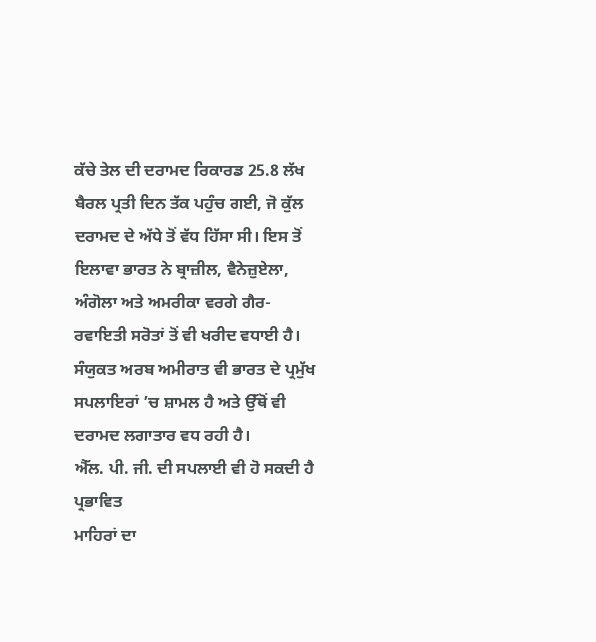ਕੱਚੇ ਤੇਲ ਦੀ ਦਰਾਮਦ ਰਿਕਾਰਡ 25.8 ਲੱਖ ਬੈਰਲ ਪ੍ਰਤੀ ਦਿਨ ਤੱਕ ਪਹੁੰਚ ਗਈ, ਜੋ ਕੁੱਲ ਦਰਾਮਦ ਦੇ ਅੱਧੇ ਤੋਂ ਵੱਧ ਹਿੱਸਾ ਸੀ। ਇਸ ਤੋਂ ਇਲਾਵਾ ਭਾਰਤ ਨੇ ਬ੍ਰਾਜ਼ੀਲ, ਵੈਨੇਜ਼ੁਏਲਾ, ਅੰਗੋਲਾ ਅਤੇ ਅਮਰੀਕਾ ਵਰਗੇ ਗੈਰ-ਰਵਾਇਤੀ ਸਰੋਤਾਂ ਤੋਂ ਵੀ ਖਰੀਦ ਵਧਾਈ ਹੈ। ਸੰਯੁਕਤ ਅਰਬ ਅਮੀਰਾਤ ਵੀ ਭਾਰਤ ਦੇ ਪ੍ਰਮੁੱਖ ਸਪਲਾਇਰਾਂ ’ਚ ਸ਼ਾਮਲ ਹੈ ਅਤੇ ਉੱਥੋਂ ਵੀ ਦਰਾਮਦ ਲਗਾਤਾਰ ਵਧ ਰਹੀ ਹੈ।
ਐੱਲ. ਪੀ. ਜੀ. ਦੀ ਸਪਲਾਈ ਵੀ ਹੋ ਸਕਦੀ ਹੈ ਪ੍ਰਭਾਵਿਤ
ਮਾਹਿਰਾਂ ਦਾ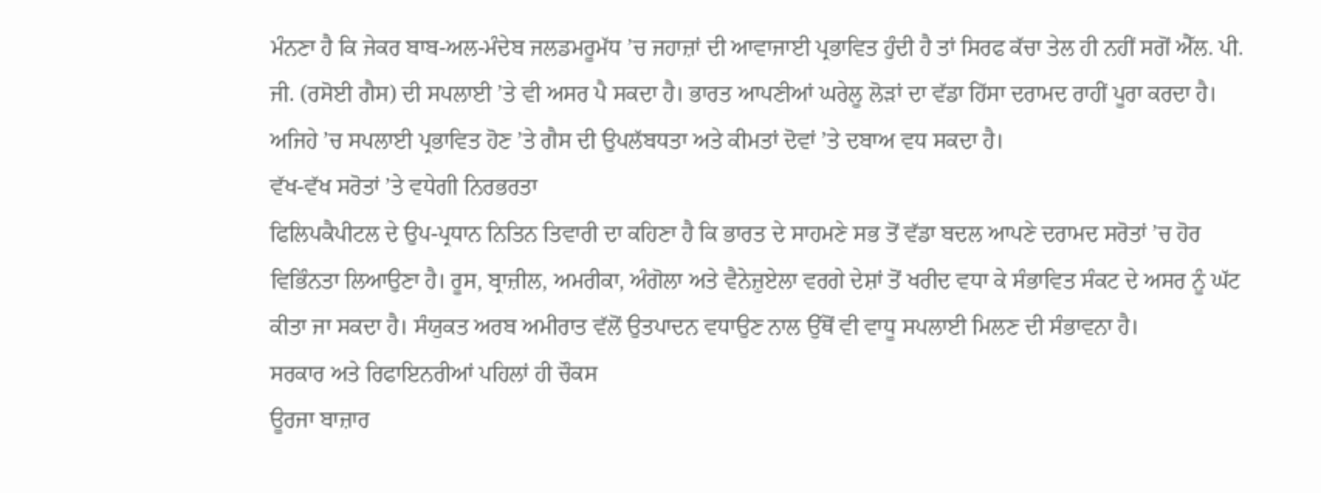ਮੰਨਣਾ ਹੈ ਕਿ ਜੇਕਰ ਬਾਬ-ਅਲ-ਮੰਦੇਬ ਜਲਡਮਰੂਮੱਧ ’ਚ ਜਹਾਜ਼ਾਂ ਦੀ ਆਵਾਜਾਈ ਪ੍ਰਭਾਵਿਤ ਹੁੰਦੀ ਹੈ ਤਾਂ ਸਿਰਫ ਕੱਚਾ ਤੇਲ ਹੀ ਨਹੀਂ ਸਗੋਂ ਐੱਲ. ਪੀ. ਜੀ. (ਰਸੋਈ ਗੈਸ) ਦੀ ਸਪਲਾਈ ’ਤੇ ਵੀ ਅਸਰ ਪੈ ਸਕਦਾ ਹੈ। ਭਾਰਤ ਆਪਣੀਆਂ ਘਰੇਲੂ ਲੋੜਾਂ ਦਾ ਵੱਡਾ ਹਿੱਸਾ ਦਰਾਮਦ ਰਾਹੀਂ ਪੂਰਾ ਕਰਦਾ ਹੈ। ਅਜਿਹੇ ’ਚ ਸਪਲਾਈ ਪ੍ਰਭਾਵਿਤ ਹੋਣ ’ਤੇ ਗੈਸ ਦੀ ਉਪਲੱਬਧਤਾ ਅਤੇ ਕੀਮਤਾਂ ਦੋਵਾਂ ’ਤੇ ਦਬਾਅ ਵਧ ਸਕਦਾ ਹੈ।
ਵੱਖ-ਵੱਖ ਸਰੋਤਾਂ ’ਤੇ ਵਧੇਗੀ ਨਿਰਭਰਤਾ
ਫਿਲਿਪਕੈਪੀਟਲ ਦੇ ਉਪ-ਪ੍ਰਧਾਨ ਨਿਤਿਨ ਤਿਵਾਰੀ ਦਾ ਕਹਿਣਾ ਹੈ ਕਿ ਭਾਰਤ ਦੇ ਸਾਹਮਣੇ ਸਭ ਤੋਂ ਵੱਡਾ ਬਦਲ ਆਪਣੇ ਦਰਾਮਦ ਸਰੋਤਾਂ ’ਚ ਹੋਰ ਵਿਭਿੰਨਤਾ ਲਿਆਉਣਾ ਹੈ। ਰੂਸ, ਬ੍ਰਾਜ਼ੀਲ, ਅਮਰੀਕਾ, ਅੰਗੋਲਾ ਅਤੇ ਵੈਨੇਜ਼ੁਏਲਾ ਵਰਗੇ ਦੇਸ਼ਾਂ ਤੋਂ ਖਰੀਦ ਵਧਾ ਕੇ ਸੰਭਾਵਿਤ ਸੰਕਟ ਦੇ ਅਸਰ ਨੂੰ ਘੱਟ ਕੀਤਾ ਜਾ ਸਕਦਾ ਹੈ। ਸੰਯੁਕਤ ਅਰਬ ਅਮੀਰਾਤ ਵੱਲੋਂ ਉਤਪਾਦਨ ਵਧਾਉਣ ਨਾਲ ਉੱਥੋਂ ਵੀ ਵਾਧੂ ਸਪਲਾਈ ਮਿਲਣ ਦੀ ਸੰਭਾਵਨਾ ਹੈ।
ਸਰਕਾਰ ਅਤੇ ਰਿਫਾਇਨਰੀਆਂ ਪਹਿਲਾਂ ਹੀ ਚੌਕਸ
ਊਰਜਾ ਬਾਜ਼ਾਰ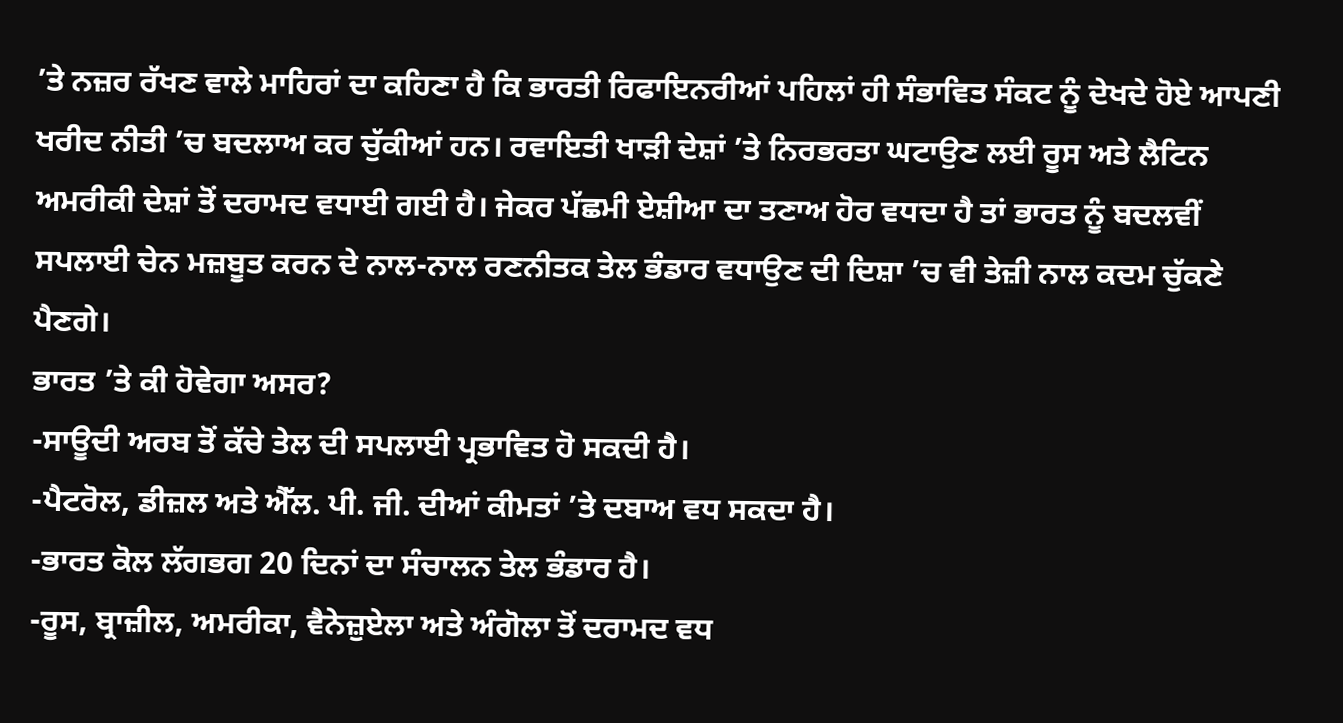’ਤੇ ਨਜ਼ਰ ਰੱਖਣ ਵਾਲੇ ਮਾਹਿਰਾਂ ਦਾ ਕਹਿਣਾ ਹੈ ਕਿ ਭਾਰਤੀ ਰਿਫਾਇਨਰੀਆਂ ਪਹਿਲਾਂ ਹੀ ਸੰਭਾਵਿਤ ਸੰਕਟ ਨੂੰ ਦੇਖਦੇ ਹੋਏ ਆਪਣੀ ਖਰੀਦ ਨੀਤੀ ’ਚ ਬਦਲਾਅ ਕਰ ਚੁੱਕੀਆਂ ਹਨ। ਰਵਾਇਤੀ ਖਾੜੀ ਦੇਸ਼ਾਂ ’ਤੇ ਨਿਰਭਰਤਾ ਘਟਾਉਣ ਲਈ ਰੂਸ ਅਤੇ ਲੈਟਿਨ ਅਮਰੀਕੀ ਦੇਸ਼ਾਂ ਤੋਂ ਦਰਾਮਦ ਵਧਾਈ ਗਈ ਹੈ। ਜੇਕਰ ਪੱਛਮੀ ਏਸ਼ੀਆ ਦਾ ਤਣਾਅ ਹੋਰ ਵਧਦਾ ਹੈ ਤਾਂ ਭਾਰਤ ਨੂੰ ਬਦਲਵੀਂ ਸਪਲਾਈ ਚੇਨ ਮਜ਼ਬੂਤ ਕਰਨ ਦੇ ਨਾਲ-ਨਾਲ ਰਣਨੀਤਕ ਤੇਲ ਭੰਡਾਰ ਵਧਾਉਣ ਦੀ ਦਿਸ਼ਾ ’ਚ ਵੀ ਤੇਜ਼ੀ ਨਾਲ ਕਦਮ ਚੁੱਕਣੇ ਪੈਣਗੇ।
ਭਾਰਤ ’ਤੇ ਕੀ ਹੋਵੇਗਾ ਅਸਰ?
-ਸਾਊਦੀ ਅਰਬ ਤੋਂ ਕੱਚੇ ਤੇਲ ਦੀ ਸਪਲਾਈ ਪ੍ਰਭਾਵਿਤ ਹੋ ਸਕਦੀ ਹੈ।
-ਪੈਟਰੋਲ, ਡੀਜ਼ਲ ਅਤੇ ਐੱਲ. ਪੀ. ਜੀ. ਦੀਆਂ ਕੀਮਤਾਂ ’ਤੇ ਦਬਾਅ ਵਧ ਸਕਦਾ ਹੈ।
-ਭਾਰਤ ਕੋਲ ਲੱਗਭਗ 20 ਦਿਨਾਂ ਦਾ ਸੰਚਾਲਨ ਤੇਲ ਭੰਡਾਰ ਹੈ।
-ਰੂਸ, ਬ੍ਰਾਜ਼ੀਲ, ਅਮਰੀਕਾ, ਵੈਨੇਜ਼ੁਏਲਾ ਅਤੇ ਅੰਗੋਲਾ ਤੋਂ ਦਰਾਮਦ ਵਧ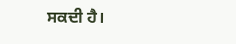ਸਕਦੀ ਹੈ।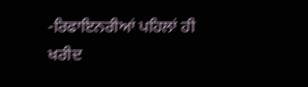-ਰਿਫਾਇਨਰੀਆਂ ਪਹਿਲਾਂ ਹੀ ਖਰੀਦ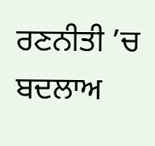ਰਣਨੀਤੀ ’ਚ ਬਦਲਾਅ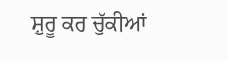ਸ਼ੁਰੂ ਕਰ ਚੁੱਕੀਆਂ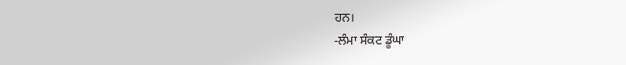ਹਨ।
-ਲੰਮਾ ਸੰਕਟ ਡੂੰਘਾ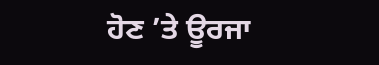ਹੋਣ ’ਤੇ ਊਰਜਾ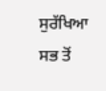ਸੁਰੱਖਿਆ ਸਭ ਤੋਂ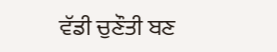ਵੱਡੀ ਚੁਣੌਤੀ ਬਣ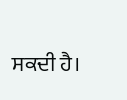ਸਕਦੀ ਹੈ।